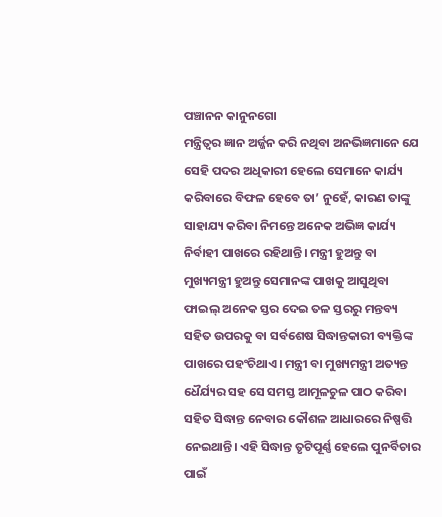ପଞ୍ଚାନନ କାନୁନଗୋ
ମନ୍ତ୍ରିତ୍ୱର ଜ୍ଞାନ ଅର୍ଜ୍ଜନ କରି ନଥିବା ଅନଭିଜ୍ଞମାନେ ଯେ ସେହି ପଦର ଅଧିକାରୀ ହେଲେ ସେମାନେ କାର୍ଯ୍ୟ କରିବାରେ ବିଫଳ ହେବେ ତା’ ନୁହେଁ, କାରଣ ତାଙ୍କୁ ସାହାଯ୍ୟ କରିବା ନିମନ୍ତେ ଅନେକ ଅଭିଜ୍ଞ କାର୍ଯ୍ୟ ନିର୍ବାହୀ ପାଖରେ ରହିଥାନ୍ତି। ମନ୍ତ୍ରୀ ହୁଅନ୍ତୁ ବା ମୁଖ୍ୟମନ୍ତ୍ରୀ ହୁଅନ୍ତୁ ସେମାନଙ୍କ ପାଖକୁ ଆସୁଥିବା ଫାଇଲ୍ ଅନେକ ସ୍ତର ଦେଇ ତଳ ସ୍ତରରୁ ମନ୍ତବ୍ୟ ସହିତ ଉପରକୁ ବା ସର୍ବଶେଷ ସିଦ୍ଧାନ୍ତକାରୀ ବ୍ୟକ୍ତିଙ୍କ ପାଖରେ ପହଂଚିଥାଏ। ମନ୍ତ୍ରୀ ବା ମୁଖ୍ୟମନ୍ତ୍ରୀ ଅତ୍ୟନ୍ତ ଧୈର୍ଯ୍ୟର ସହ ସେ ସମସ୍ତ ଆମୂଳଚୁଳ ପାଠ କରିବା ସହିତ ସିଦ୍ଧାନ୍ତ ନେବାର କୌଶଳ ଆଧାରରେ ନିଷ୍ପତ୍ତି ନେଇଥାନ୍ତି। ଏହି ସିଦ୍ଧାନ୍ତ ତୃଟିପୂର୍ଣ୍ଣ ହେଲେ ପୁନର୍ବିଚାର ପାଇଁ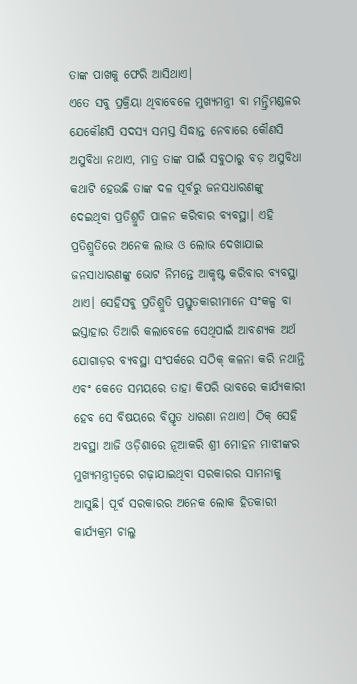ତାଙ୍କ ପାଖକୁ ଫେରି ଆସିଥାଏ।
ଏତେ ସବୁ ପ୍ରକ୍ରିୟା ଥିବାବେଳେ ମୁଖ୍ୟମନ୍ତ୍ରୀ ବା ମନ୍ତ୍ରିମଣ୍ଡଳର ଯେକୌଣସି ସଦସ୍ୟ ସମସ୍ତ ସିଦ୍ଧାନ୍ତ ନେବାରେ କୌଣସି ଅସୁବିଧା ନଥାଏ, ମାତ୍ର ତାଙ୍କ ପାଇଁ ସବୁଠାରୁ ବଡ଼ ଅସୁବିଧା କଥାଟି ହେଉଛି ତାଙ୍କ ଦଳ ପୂର୍ବରୁ ଜନସଧାରଣଙ୍କୁ ଦେଇଥିବା ପ୍ରତିଶ୍ରୁତି ପାଳନ କରିବାର ବ୍ୟବସ୍ଥା। ଏହି ପ୍ରତିଶ୍ରୁତିରେ ଅନେକ ଲାଭ ଓ ଲୋଭ ଦେଖାଯାଇ ଜନସାଧାରଣଙ୍କୁ ଭୋଟ ନିମନ୍ତେ ଆକୃଷ୍ଟ କରିବାର ବ୍ୟବସ୍ଥା ଥାଏ। ସେହିସବୁ ପ୍ରତିଶ୍ରୁତି ପ୍ରସ୍ତୁତକାରୀମାନେ ସଂକଳ୍ପ ବା ଇସ୍ତାହାର ତିଆରି କଲାବେଳେ ସେଥିପାଇଁ ଆବଶ୍ୟକ ଅର୍ଥ ଯୋଗାଡ଼ର ବ୍ୟବସ୍ଥା ସଂପର୍କରେ ସଠିକ୍ କଳନା କରି ନଥାନ୍ତି ଏବଂ କେତେ ସମୟରେ ତାହା କିପରି ଭାବରେ କାର୍ଯ୍ୟକାରୀ ହେବ ସେ ବିଷୟରେ ବିସ୍ତୃତ ଧାରଣା ନଥାଏ। ଠିକ୍ ସେହି ଅବସ୍ଥା ଆଜି ଓଡ଼ିଶାରେ ନୂଆକରି ଶ୍ରୀ ମୋହନ ମାଝୀଙ୍କର ମୁଖ୍ୟମନ୍ତ୍ରୀତ୍ୱରେ ଗଢ଼ାଯାଇଥିବା ସରକାରର ସାମନାକୁ ଆସୁଛି। ପୂର୍ବ ସରକାରର ଅନେକ ଲୋକ ହିତକାରୀ କାର୍ଯ୍ୟକ୍ରମ ଚାଲୁ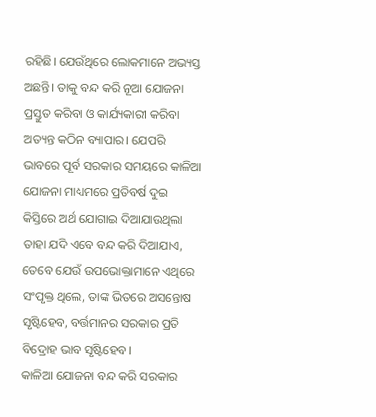ରହିଛି। ଯେଉଁଥିରେ ଲୋକମାନେ ଅଭ୍ୟସ୍ତ ଅଛନ୍ତି। ତାକୁ ବନ୍ଦ କରି ନୂଆ ଯୋଜନା ପ୍ରସ୍ତୁତ କରିବା ଓ କାର୍ଯ୍ୟକାରୀ କରିବା ଅତ୍ୟନ୍ତ କଠିନ ବ୍ୟାପାର। ଯେପରି ଭାବରେ ପୂର୍ବ ସରକାର ସମୟରେ କାଳିଆ ଯୋଜନା ମାଧ୍ୟମରେ ପ୍ରତିବର୍ଷ ଦୁଇ କିସ୍ତିରେ ଅର୍ଥ ଯୋଗାଇ ଦିଆଯାଉଥିଲା ତାହା ଯଦି ଏବେ ବନ୍ଦ କରି ଦିଆଯାଏ, ତେବେ ଯେଉଁ ଉପଭୋକ୍ତାମାନେ ଏଥିରେ ସଂପୃକ୍ତ ଥିଲେ, ତାଙ୍କ ଭିତରେ ଅସନ୍ତୋଷ ସୃଷ୍ଟିହେବ, ବର୍ତ୍ତମାନର ସରକାର ପ୍ରତି ବିଦ୍ରୋହ ଭାବ ସୃଷ୍ଟିହେବ।
କାଳିଆ ଯୋଜନା ବନ୍ଦ କରି ସରକାର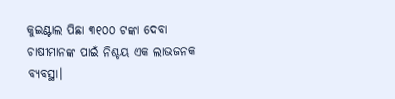କୁଇଣ୍ଟାଲ ପିଛା ୩୧୦୦ ଟଙ୍କା ଦେବା ଚାଷୀମାନଙ୍କ ପାଇଁ ନିଶ୍ଚୟ ଏକ ଲାଭଜନକ ବ୍ୟବସ୍ଥା।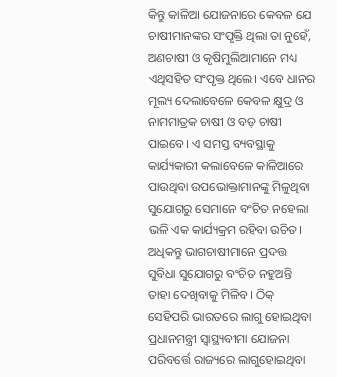କିନ୍ତୁ କାଳିଆ ଯୋଜନାରେ କେବଳ ଯେ ଚାଷୀମାନଙ୍କର ସଂପୃକ୍ତି ଥିଲା ତା ନୁହେଁ, ଅଣଚାଷୀ ଓ କୃଷିମୁଲିଆମାନେ ମଧ୍ୟ ଏଥିସହିତ ସଂପୃକ୍ତ ଥିଲେ। ଏବେ ଧାନର ମୂଲ୍ୟ ଦେଲାବେଳେ କେବଳ କ୍ଷୁଦ୍ର ଓ ନାମମାତ୍ରକ ଚାଷୀ ଓ ବଡ଼ ଚାଷୀ ପାଇବେ। ଏ ସମସ୍ତ ବ୍ୟବସ୍ଥାକୁ କାର୍ଯ୍ୟକାରୀ କଲାବେଳେ କାଳିଆରେ ପାଉଥିବା ଉପଭୋକ୍ତାମାନଙ୍କୁ ମିଳୁଥିବା ସୁଯୋଗରୁ ସେମାନେ ବଂଚିତ ନହେଲା ଭଳି ଏକ କାର୍ଯ୍ୟକ୍ରମ ରହିବା ଉଚିତ। ଅଧିକନ୍ତୁ ଭାଗଚାଷୀମାନେ ପ୍ରଦତ୍ତ ସୁବିଧା ସୁଯୋଗରୁ ବଂଚିତ ନହୁଅନ୍ତି ତାହା ଦେଖିବାକୁ ମିଳିବ। ଠିକ୍ ସେହିପରି ଭାରତରେ ଲାଗୁ ହୋଇଥିବା ପ୍ରଧାନମନ୍ତ୍ରୀ ସ୍ୱାସ୍ଥ୍ୟବୀମା ଯୋଜନା ପରିବର୍ତ୍ତେ ରାଜ୍ୟରେ ଲାଗୁହୋଇଥିବା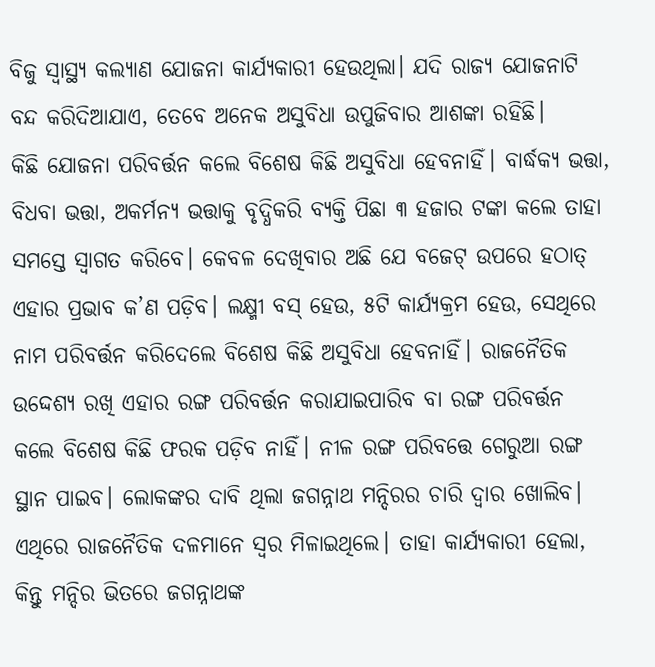ବିଜୁ ସ୍ୱାସ୍ଥ୍ୟ କଲ୍ୟାଣ ଯୋଜନା କାର୍ଯ୍ୟକାରୀ ହେଉଥିଲା। ଯଦି ରାଜ୍ୟ ଯୋଜନାଟି ବନ୍ଦ କରିଦିଆଯାଏ, ତେବେ ଅନେକ ଅସୁବିଧା ଉପୁଜିବାର ଆଶଙ୍କା ରହିଛି।
କିଛି ଯୋଜନା ପରିବର୍ତ୍ତନ କଲେ ବିଶେଷ କିଛି ଅସୁବିଧା ହେବନାହିଁ। ବାର୍ଦ୍ଧକ୍ୟ ଭତ୍ତା, ବିଧବା ଭତ୍ତା, ଅକର୍ମନ୍ୟ ଭତ୍ତାକୁ ବୃଦ୍ଧିକରି ବ୍ୟକ୍ତି ପିଛା ୩ ହଜାର ଟଙ୍କା କଲେ ତାହା ସମସ୍ତେ ସ୍ୱାଗତ କରିବେ। କେବଳ ଦେଖିବାର ଅଛି ଯେ ବଜେଟ୍ ଉପରେ ହଠାତ୍ ଏହାର ପ୍ରଭାବ କ’ଣ ପଡ଼ିବ। ଲକ୍ଷ୍ମୀ ବସ୍ ହେଉ, ୫ଟି କାର୍ଯ୍ୟକ୍ରମ ହେଉ, ସେଥିରେ ନାମ ପରିବର୍ତ୍ତନ କରିଦେଲେ ବିଶେଷ କିଛି ଅସୁବିଧା ହେବନାହିଁ। ରାଜନୈତିକ ଉଦ୍ଦେଶ୍ୟ ରଖି ଏହାର ରଙ୍ଗ ପରିବର୍ତ୍ତନ କରାଯାଇପାରିବ ବା ରଙ୍ଗ ପରିବର୍ତ୍ତନ କଲେ ବିଶେଷ କିଛି ଫରକ ପଡ଼ିବ ନାହିଁ। ନୀଳ ରଙ୍ଗ ପରିବତ୍ତେ ଗେରୁଆ ରଙ୍ଗ ସ୍ଥାନ ପାଇବ। ଲୋକଙ୍କର ଦାବି ଥିଲା ଜଗନ୍ନାଥ ମନ୍ଦିରର ଚାରି ଦ୍ୱାର ଖୋଲିବ। ଏଥିରେ ରାଜନୈତିକ ଦଳମାନେ ସ୍ୱର ମିଳାଇଥିଲେ। ତାହା କାର୍ଯ୍ୟକାରୀ ହେଲା, କିନ୍ତୁ ମନ୍ଦିର ଭିତରେ ଜଗନ୍ନାଥଙ୍କ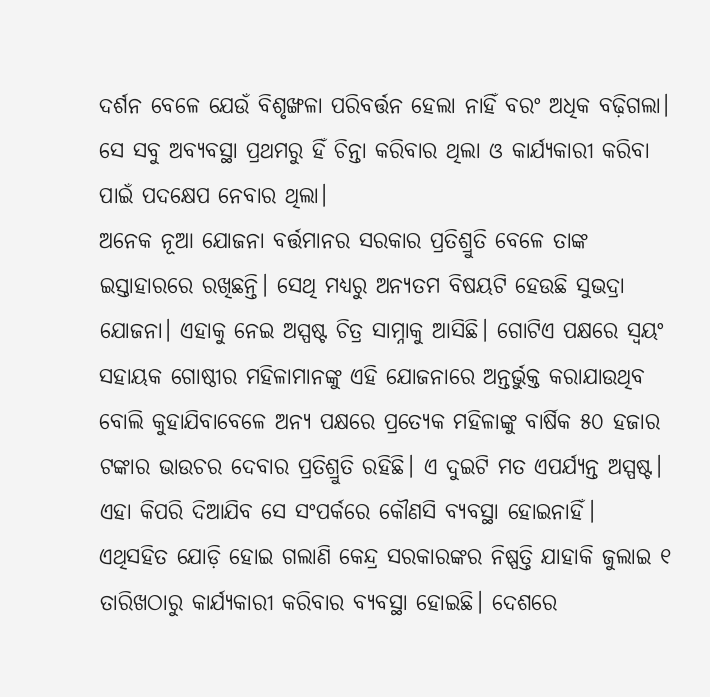ଦର୍ଶନ ବେଳେ ଯେଉଁ ବିଶୃଙ୍ଖଳା ପରିବର୍ତ୍ତନ ହେଲା ନାହିଁ ବରଂ ଅଧିକ ବଢ଼ିଗଲା। ସେ ସବୁ ଅବ୍ୟବସ୍ଥା ପ୍ରଥମରୁ ହିଁ ଚିନ୍ତା କରିବାର ଥିଲା ଓ କାର୍ଯ୍ୟକାରୀ କରିବା ପାଇଁ ପଦକ୍ଷେପ ନେବାର ଥିଲା।
ଅନେକ ନୂଆ ଯୋଜନା ବର୍ତ୍ତମାନର ସରକାର ପ୍ରତିଶ୍ରୁତି ବେଳେ ତାଙ୍କ ଇସ୍ତାହାରରେ ରଖିଛନ୍ତି। ସେଥି ମଧ୍ୟରୁ ଅନ୍ୟତମ ବିଷୟଟି ହେଉଛି ସୁଭଦ୍ରା ଯୋଜନା। ଏହାକୁ ନେଇ ଅସ୍ପଷ୍ଟ ଚିତ୍ର ସାମ୍ନାକୁ ଆସିଛି। ଗୋଟିଏ ପକ୍ଷରେ ସ୍ୱୟଂ ସହାୟକ ଗୋଷ୍ଠୀର ମହିଳାମାନଙ୍କୁ ଏହି ଯୋଜନାରେ ଅନ୍ତର୍ଭୁକ୍ତ କରାଯାଉଥିବ ବୋଲି କୁହାଯିବାବେଳେ ଅନ୍ୟ ପକ୍ଷରେ ପ୍ରତ୍ୟେକ ମହିଳାଙ୍କୁ ବାର୍ଷିକ ୫୦ ହଜାର ଟଙ୍କାର ଭାଉଚର ଦେବାର ପ୍ରତିଶ୍ରୁତି ରହିଛି। ଏ ଦୁଇଟି ମତ ଏପର୍ଯ୍ୟନ୍ତ ଅସ୍ପଷ୍ଟ। ଏହା କିପରି ଦିଆଯିବ ସେ ସଂପର୍କରେ କୌଣସି ବ୍ୟବସ୍ଥା ହୋଇନାହିଁ।
ଏଥିସହିତ ଯୋଡ଼ି ହୋଇ ଗଲାଣି କେନ୍ଦ୍ର ସରକାରଙ୍କର ନିଷ୍ପତ୍ତି ଯାହାକି ଜୁଲାଇ ୧ ତାରିଖଠାରୁ କାର୍ଯ୍ୟକାରୀ କରିବାର ବ୍ୟବସ୍ଥା ହୋଇଛି। ଦେଶରେ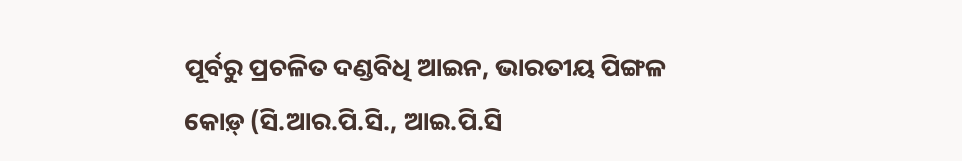ପୂର୍ବରୁ ପ୍ରଚଳିତ ଦଣ୍ଡବିଧି ଆଇନ, ଭାରତୀୟ ପିଙ୍ଗଳ କୋଡ଼୍ (ସି.ଆର.ପି.ସି., ଆଇ.ପି.ସି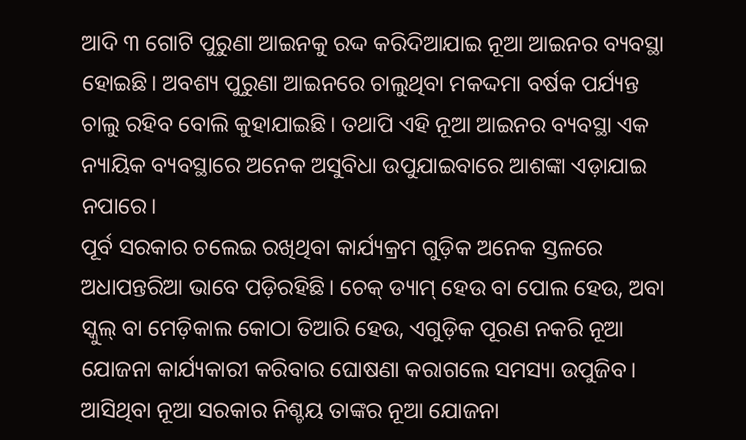ଆଦି ୩ ଗୋଟି ପୁରୁଣା ଆଇନକୁ ରଦ୍ଦ କରିଦିଆଯାଇ ନୂଆ ଆଇନର ବ୍ୟବସ୍ଥା ହୋଇଛି। ଅବଶ୍ୟ ପୁରୁଣା ଆଇନରେ ଚାଲୁଥିବା ମକଦ୍ଦମା ବର୍ଷକ ପର୍ଯ୍ୟନ୍ତ ଚାଲୁ ରହିବ ବୋଲି କୁହାଯାଇଛି। ତଥାପି ଏହି ନୂଆ ଆଇନର ବ୍ୟବସ୍ଥା ଏକ ନ୍ୟାୟିକ ବ୍ୟବସ୍ଥାରେ ଅନେକ ଅସୁବିଧା ଉପୁଯାଇବାରେ ଆଶଙ୍କା ଏଡ଼ାଯାଇ ନପାରେ।
ପୂର୍ବ ସରକାର ଚଲେଇ ରଖିଥିବା କାର୍ଯ୍ୟକ୍ରମ ଗୁଡ଼ିକ ଅନେକ ସ୍ତଳରେ ଅଧାପନ୍ତରିଆ ଭାବେ ପଡ଼ିରହିଛି। ଚେକ୍ ଡ୍ୟାମ୍ ହେଉ ବା ପୋଲ ହେଉ, ଅବା ସ୍କୁଲ୍ ବା ମେଡ଼ିକାଲ କୋଠା ତିଆରି ହେଉ, ଏଗୁଡ଼ିକ ପୂରଣ ନକରି ନୂଆ ଯୋଜନା କାର୍ଯ୍ୟକାରୀ କରିବାର ଘୋଷଣା କରାଗଲେ ସମସ୍ୟା ଉପୁଜିବ। ଆସିଥିବା ନୂଆ ସରକାର ନିଶ୍ଚୟ ତାଙ୍କର ନୂଆ ଯୋଜନା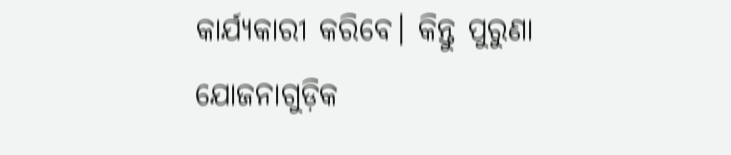କାର୍ଯ୍ୟକାରୀ କରିବେ। କିନ୍ତୁ ପୁରୁଣା ଯୋଜନାଗୁଡ଼ିକ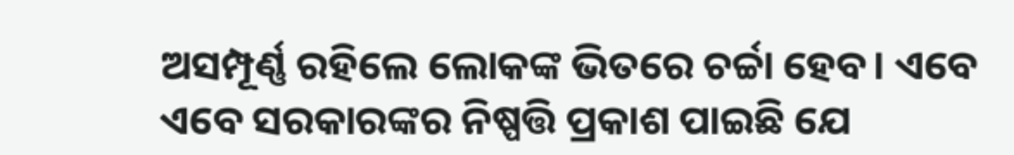ଅସମ୍ପୂର୍ଣ୍ଣ ରହିଲେ ଲୋକଙ୍କ ଭିତରେ ଚର୍ଚ୍ଚା ହେବ। ଏବେ ଏବେ ସରକାରଙ୍କର ନିଷ୍ପତ୍ତି ପ୍ରକାଶ ପାଇଛି ଯେ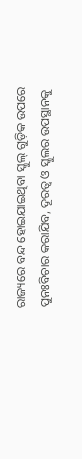ରାଜ୍ୟରେ ବନ୍ଦ ହୋଇଯାଇଥିବା ସ୍କୁଲ୍ ଗୁଡ଼ିକ ଉପରେ ପୁନଃବିଚାର କରାଯିବ, ଦୂରତ୍ୱ ଓ ସ୍କୁଲର ଉପସ୍ଥାନକୁ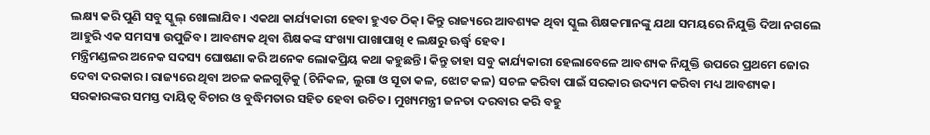ଲକ୍ଷ୍ୟ କରି ପୁଣି ସବୁ ସ୍କୁଲ୍ ଖୋଲାଯିବ। ଏକଥା କାର୍ଯ୍ୟକାରୀ ହେବା ହୁଏତ ଠିକ୍। କିନ୍ତୁ ରାଜ୍ୟରେ ଆବଶ୍ୟକ ଥିବା ସ୍କୁଲ ଶିକ୍ଷକମାନଙ୍କୁ ଯଥା ସମୟରେ ନିଯୁକ୍ତି ଦିଆ ନଗଲେ ଆହୁରି ଏକ ସମସ୍ୟା ଉପୁଜିବ। ଆବଶ୍ୟକ ଥିବା ଶିକ୍ଷକଙ୍କ ସଂଖ୍ୟା ପାଖାପାଖି ୧ ଲକ୍ଷରୁ ଊର୍ଦ୍ଧ୍ୱ ହେବ।
ମନ୍ତ୍ରିମଣ୍ଡଳର ଅନେକ ସଦସ୍ୟ ଘୋଷଣା କରି ଅନେକ ଲୋକପ୍ରିୟ କଥା କହୁଛନ୍ତି। କିନ୍ତୁ ତାହା ସବୁ କାର୍ଯ୍ୟକାରୀ ହେଲାବେଳେ ଆବଶ୍ୟକ ନିଯୁକ୍ତି ଉପରେ ପ୍ରଥମେ ଜୋର ଦେବା ଦରକାର। ରାଜ୍ୟରେ ଥିବା ଅଚଳ କଳଗୁଡ଼ିକୁ (ଚିନିକଳ, ଲୁଗା ଓ ସୂତା କଳ, ଝୋଟ କଳ) ସଚଳ କରିବା ପାଇଁ ସରକାର ଉଦ୍ୟମ କରିବା ମଧ୍ୟ ଆବଶ୍ୟକ। ସରକାରଙ୍କର ସମସ୍ତ ଦାୟିତ୍ୱ ବିଚାର ଓ ବୁଦ୍ଧିମତାର ସହିତ ହେବା ଉଚିତ। ମୁଖ୍ୟମନ୍ତ୍ରୀ ଜନତା ଦରବାର କରି ବହୁ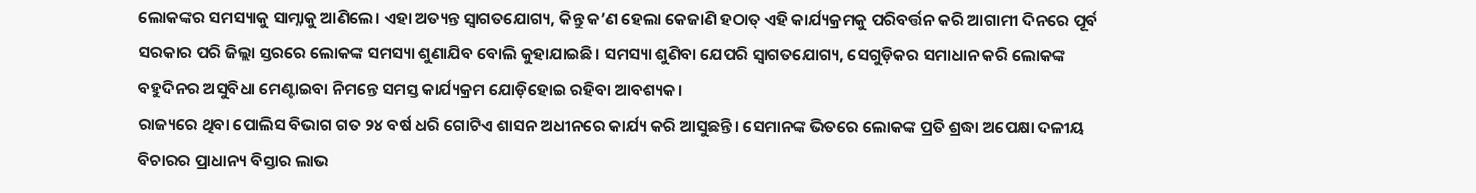ଲୋକଙ୍କର ସମସ୍ୟାକୁ ସାମ୍ନାକୁ ଆଣିଲେ। ଏହା ଅତ୍ୟନ୍ତ ସ୍ୱାଗତଯୋଗ୍ୟ, କିନ୍ତୁ କ’ଣ ହେଲା କେଜାଣି ହଠାତ୍ ଏହି କାର୍ଯ୍ୟକ୍ରମକୁ ପରିବର୍ତ୍ତନ କରି ଆଗାମୀ ଦିନରେ ପୂର୍ବ ସରକାର ପରି ଜିଲ୍ଲା ସ୍ତରରେ ଲୋକଙ୍କ ସମସ୍ୟା ଶୁଣାଯିବ ବୋଲି କୁହାଯାଇଛି। ସମସ୍ୟା ଶୁଣିବା ଯେପରି ସ୍ୱାଗତଯୋଗ୍ୟ, ସେଗୁଡ଼ିକର ସମାଧାନ କରି ଲୋକଙ୍କ ବହୁଦିନର ଅସୁବିଧା ମେଣ୍ଟାଇବା ନିମନ୍ତେ ସମସ୍ତ କାର୍ଯ୍ୟକ୍ରମ ଯୋଡ଼ିହୋଇ ରହିବା ଆବଶ୍ୟକ।
ରାଜ୍ୟରେ ଥିବା ପୋଲିସ ବିଭାଗ ଗତ ୨୪ ବର୍ଷ ଧରି ଗୋଟିଏ ଶାସନ ଅଧୀନରେ କାର୍ଯ୍ୟ କରି ଆସୁଛନ୍ତି। ସେମାନଙ୍କ ଭିତରେ ଲୋକଙ୍କ ପ୍ରତି ଶ୍ରଦ୍ଧା ଅପେକ୍ଷା ଦଳୀୟ ବିଚାରର ପ୍ରାଧାନ୍ୟ ବିସ୍ତାର ଲାଭ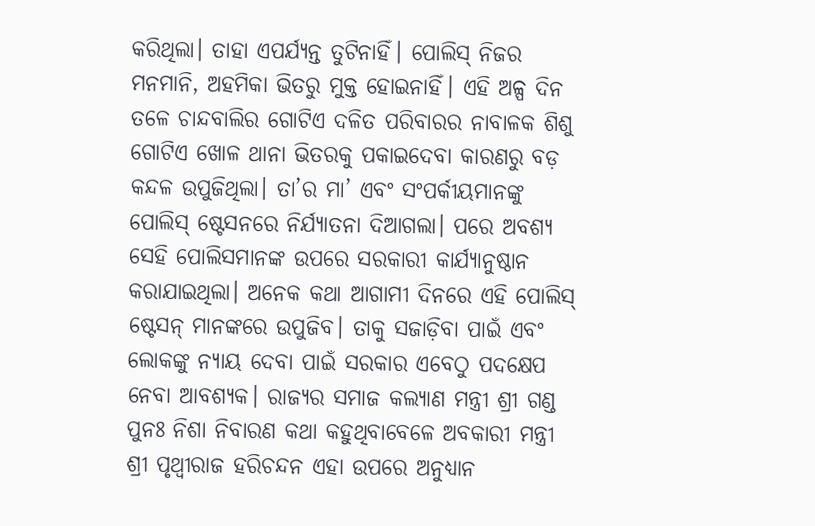କରିଥିଲା। ତାହା ଏପର୍ଯ୍ୟନ୍ତ ତୁଟିନାହିଁ। ପୋଲିସ୍ ନିଜର ମନମାନି, ଅହମିକା ଭିତରୁ ମୁକ୍ତ ହୋଇନାହିଁ। ଏହି ଅଳ୍ପ ଦିନ ତଳେ ଚାନ୍ଦବାଲିର ଗୋଟିଏ ଦଳିତ ପରିବାରର ନାବାଳକ ଶିଶୁ ଗୋଟିଏ ଖୋଳ ଥାନା ଭିତରକୁ ପକାଇଦେବା କାରଣରୁ ବଡ଼ କନ୍ଦଳ ଉପୁଜିଥିଲା। ତା’ର ମା’ ଏବଂ ସଂପର୍କୀୟମାନଙ୍କୁ ପୋଲିସ୍ ଷ୍ଟେସନରେ ନିର୍ଯ୍ୟାତନା ଦିଆଗଲା। ପରେ ଅବଶ୍ୟ ସେହି ପୋଲିସମାନଙ୍କ ଉପରେ ସରକାରୀ କାର୍ଯ୍ୟାନୁଷ୍ଠାନ କରାଯାଇଥିଲା। ଅନେକ କଥା ଆଗାମୀ ଦିନରେ ଏହି ପୋଲିସ୍ ଷ୍ଟେସନ୍ ମାନଙ୍କରେ ଉପୁଜିବ। ତାକୁ ସଜାଡ଼ିବା ପାଇଁ ଏବଂ ଲୋକଙ୍କୁ ନ୍ୟାୟ ଦେବା ପାଇଁ ସରକାର ଏବେଠୁ ପଦକ୍ଷେପ ନେବା ଆବଶ୍ୟକ। ରାଜ୍ୟର ସମାଜ କଲ୍ୟାଣ ମନ୍ତ୍ରୀ ଶ୍ରୀ ଗଣ୍ଡ ପୁନଃ ନିଶା ନିବାରଣ କଥା କହୁଥିବାବେଳେ ଅବକାରୀ ମନ୍ତ୍ରୀ ଶ୍ରୀ ପୃଥ୍ୱୀରାଜ ହରିଚନ୍ଦନ ଏହା ଉପରେ ଅନୁଧ୍ୟାନ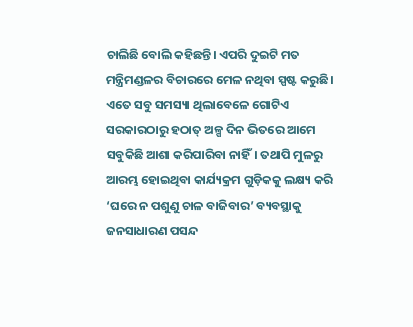ଚାଲିଛି ବୋଲି କହିଛନ୍ତି। ଏପରି ଦୁଇଟି ମତ ମନ୍ତ୍ରିମଣ୍ଡଳର ବିଚାରରେ ମେଳ ନଥିବା ସ୍ପଷ୍ଟ କରୁଛି।
ଏତେ ସବୁ ସମସ୍ୟା ଥିଲାବେଳେ ଗୋଟିଏ ସରକାରଠାରୁ ହଠାତ୍ ଅଳ୍ପ ଦିନ ଭିତରେ ଆମେ ସବୁକିଛି ଆଶା କରିପାରିବା ନାହିଁ। ତଥାପି ମୁଳରୁ ଆରମ୍ଭ ହୋଇଥିବା କାର୍ଯ୍ୟକ୍ରମ ଗୁଡ଼ିକକୁ ଲକ୍ଷ୍ୟ କରି ‘ଘରେ ନ ପଶୁଣୁ ଚାଳ ବାଜିବାର’ ବ୍ୟବସ୍ଥାକୁ ଜନସାଧାରଣ ପସନ୍ଦ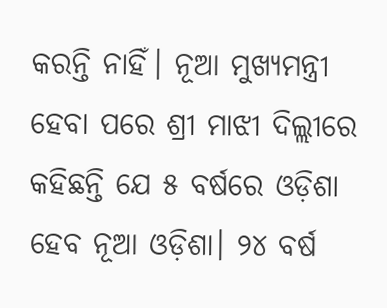କରନ୍ତି ନାହିଁ। ନୂଆ ମୁଖ୍ୟମନ୍ତ୍ରୀ ହେବା ପରେ ଶ୍ରୀ ମାଝୀ ଦିଲ୍ଲୀରେ କହିଛନ୍ତି ଯେ ୫ ବର୍ଷରେ ଓଡ଼ିଶା ହେବ ନୂଆ ଓଡ଼ିଶା। ୨୪ ବର୍ଷ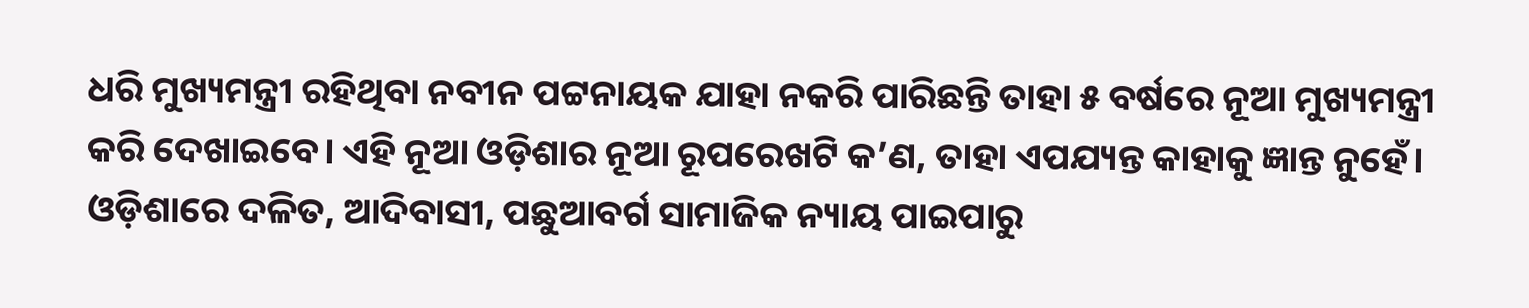ଧରି ମୁଖ୍ୟମନ୍ତ୍ରୀ ରହିଥିବା ନବୀନ ପଟ୍ଟନାୟକ ଯାହା ନକରି ପାରିଛନ୍ତି ତାହା ୫ ବର୍ଷରେ ନୂଆ ମୁଖ୍ୟମନ୍ତ୍ରୀ କରି ଦେଖାଇବେ। ଏହି ନୂଆ ଓଡ଼ିଶାର ନୂଆ ରୂପରେଖଟି କ’ଣ, ତାହା ଏପଯ୍ୟନ୍ତ କାହାକୁ ଜ୍ଞାନ୍ତ ନୁହେଁ। ଓଡ଼ିଶାରେ ଦଳିତ, ଆଦିବାସୀ, ପଛୁଆବର୍ଗ ସାମାଜିକ ନ୍ୟାୟ ପାଇପାରୁ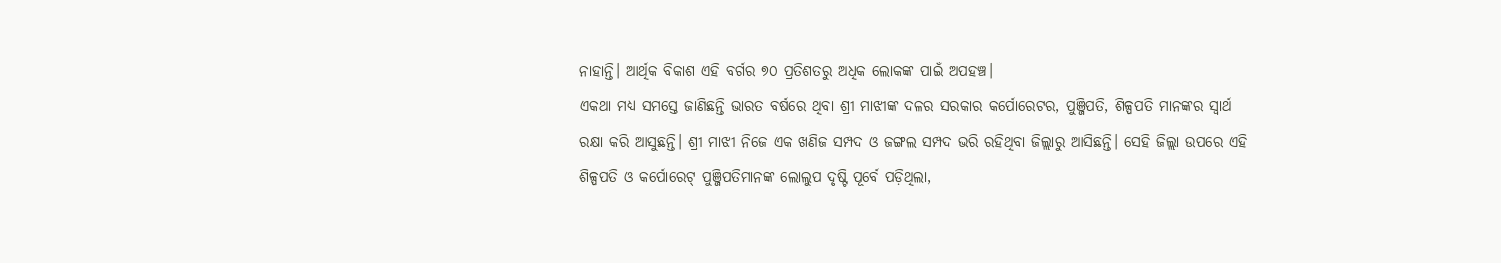ନାହାନ୍ତି। ଆର୍ଥିକ ବିକାଶ ଏହି ବର୍ଗର ୭୦ ପ୍ରତିଶତରୁ ଅଧିକ ଲୋକଙ୍କ ପାଇଁ ଅପହଞ୍ଚ।
ଏକଥା ମଧ୍ୟ ସମସ୍ତେ ଜାଣିଛନ୍ତି ଭାରତ ବର୍ଷରେ ଥିବା ଶ୍ରୀ ମାଝୀଙ୍କ ଦଳର ସରକାର କର୍ପୋରେଟର, ପୁଞ୍ଜିପତି, ଶିଳ୍ପପତି ମାନଙ୍କର ସ୍ୱାର୍ଥ ରକ୍ଷା କରି ଆସୁଛନ୍ତି। ଶ୍ରୀ ମାଝୀ ନିଜେ ଏକ ଖଣିଜ ସମ୍ପଦ ଓ ଜଙ୍ଗଲ ସମ୍ପଦ ଭରି ରହିଥିବା ଜିଲ୍ଲାରୁ ଆସିଛନ୍ତି। ସେହି ଜିଲ୍ଲା ଉପରେ ଏହି ଶିଳ୍ପପତି ଓ କର୍ପୋରେଟ୍ ପୁଞ୍ଜିପତିମାନଙ୍କ ଲୋଲୁପ ଦୃଷ୍ଟି ପୂର୍ବେ ପଡ଼ିଥିଲା,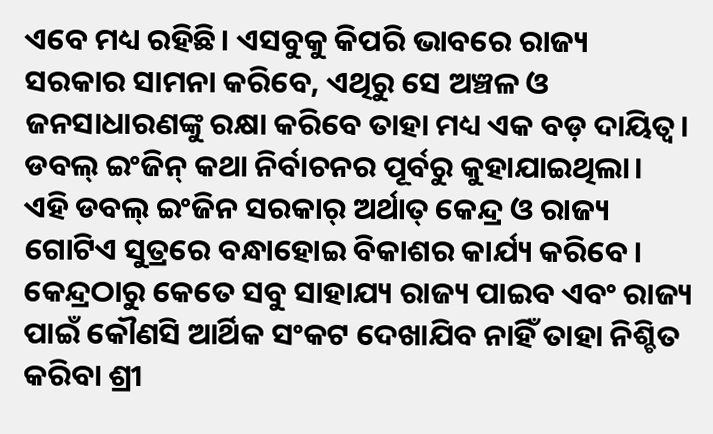ଏବେ ମଧ୍ୟ ରହିଛି। ଏସବୁକୁ କିପରି ଭାବରେ ରାଜ୍ୟ ସରକାର ସାମନା କରିବେ, ଏଥିରୁ ସେ ଅଞ୍ଚଳ ଓ ଜନସାଧାରଣଙ୍କୁ ରକ୍ଷା କରିବେ ତାହା ମଧ୍ୟ ଏକ ବଡ଼ ଦାୟିତ୍ୱ। ଡବଲ୍ ଇଂଜିନ୍ କଥା ନିର୍ବାଚନର ପୂର୍ବରୁ କୁହାଯାଇଥିଲା। ଏହି ଡବଲ୍ ଇଂଜିନ ସରକାର୍ ଅର୍ଥାତ୍ କେନ୍ଦ୍ର ଓ ରାଜ୍ୟ ଗୋଟିଏ ସୁତ୍ରରେ ବନ୍ଧାହୋଇ ବିକାଶର କାର୍ଯ୍ୟ କରିବେ। କେନ୍ଦ୍ରଠାରୁ କେତେ ସବୁ ସାହାଯ୍ୟ ରାଜ୍ୟ ପାଇବ ଏବଂ ରାଜ୍ୟ ପାଇଁ କୌଣସି ଆର୍ଥିକ ସଂକଟ ଦେଖାଯିବ ନାହିଁ ତାହା ନିଶ୍ଚିତ କରିବା ଶ୍ରୀ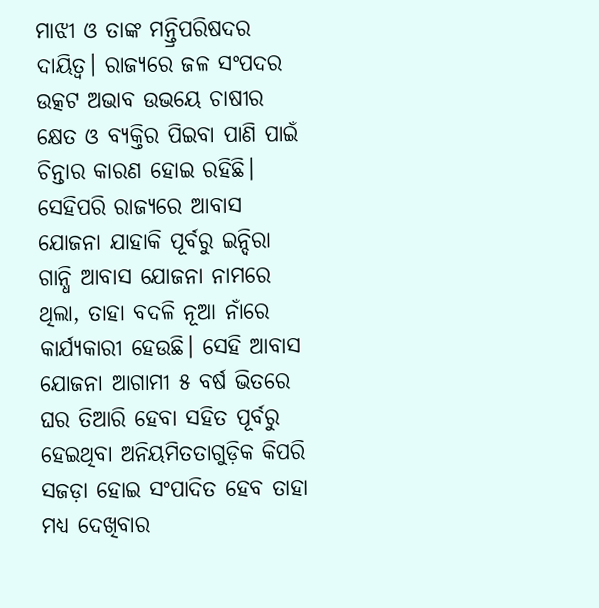ମାଝୀ ଓ ତାଙ୍କ ମନ୍ତ୍ରିପରିଷଦର ଦାୟିତ୍ୱ। ରାଜ୍ୟରେ ଜଳ ସଂପଦର ଉତ୍କଟ ଅଭାବ ଉଭୟେ ଚାଷୀର କ୍ଷେତ ଓ ବ୍ୟକ୍ତିର ପିଇବା ପାଣି ପାଇଁ ଚିନ୍ତାର କାରଣ ହୋଇ ରହିଛି।
ସେହିପରି ରାଜ୍ୟରେ ଆବାସ ଯୋଜନା ଯାହାକି ପୂର୍ବରୁ ଇନ୍ଦିରା ଗାନ୍ଧି ଆବାସ ଯୋଜନା ନାମରେ ଥିଲା, ତାହା ବଦଳି ନୂଆ ନାଁରେ କାର୍ଯ୍ୟକାରୀ ହେଉଛି। ସେହି ଆବାସ ଯୋଜନା ଆଗାମୀ ୫ ବର୍ଷ ଭିତରେ ଘର ତିଆରି ହେବା ସହିତ ପୂର୍ବରୁ ହେଇଥିବା ଅନିୟମିତତାଗୁଡ଼ିକ କିପରି ସଜଡ଼ା ହୋଇ ସଂପାଦିତ ହେବ ତାହା ମଧ୍ୟ ଦେଖିବାର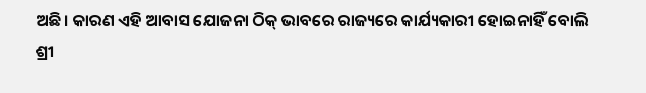ଅଛି। କାରଣ ଏହି ଆବାସ ଯୋଜନା ଠିକ୍ ଭାବରେ ରାଜ୍ୟରେ କାର୍ଯ୍ୟକାରୀ ହୋଇନାହିଁ ବୋଲି ଶ୍ରୀ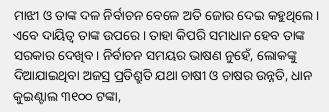ମାଝୀ ଓ ତାଙ୍କ ଦଳ ନିର୍ବାଚନ ବେଳେ ଅତି ଜୋର ଦେଇ କହୁଥିଲେ। ଏବେ ଦାୟିତ୍ୱ ତାଙ୍କ ଉପରେ। ତାହା କିପରି ସମାଧାନ ହେବ ତାଙ୍କ ସରକାର ଦେଖିବ। ନିର୍ବାଚନ ସମୟର ଭାଷଣ ନୁହେଁ, ଲୋକଙ୍କୁ ଦିଆଯାଇଥିବା ଅଜସ୍ର ପ୍ରତିଶ୍ରୁତି ଯଥା ଚାଷୀ ଓ ଚାଷର ଉନ୍ନତି, ଧାନ କୁଇଣ୍ଟାଲ ୩୧୦୦ ଟଙ୍କା,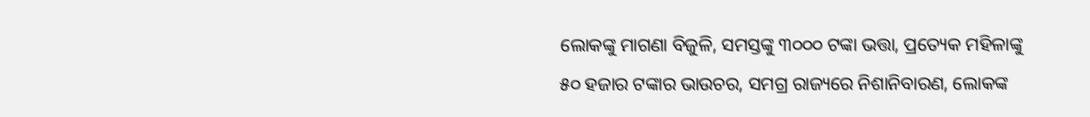ଲୋକଙ୍କୁ ମାଗଣା ବିଜୁଳି, ସମସ୍ତଙ୍କୁ ୩୦୦୦ ଟଙ୍କା ଭତ୍ତା, ପ୍ରତ୍ୟେକ ମହିଳାଙ୍କୁ ୫୦ ହଜାର ଟଙ୍କାର ଭାଉଚର, ସମଗ୍ର ରାଜ୍ୟରେ ନିଶାନିବାରଣ, ଲୋକଙ୍କ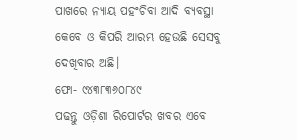ପାଖରେ ନ୍ୟାୟ ପହଂଚିବା ଆଦି ବ୍ୟବସ୍ଥା କେବେ ଓ କିପରି ଆରମ୍ଭ ହେଉଛି ସେସବୁ ଦେଖିବାର ଅଛି।
ଫୋ- ୯୪୩୮୩୬୦୮୪୯
ପଢନ୍ତୁ ଓଡ଼ିଶା ରିପୋର୍ଟର ଖବର ଏବେ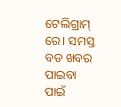ଟେଲିଗ୍ରାମ୍ ରେ। ସମସ୍ତ ବଡ ଖବର ପାଇବା ପାଇଁ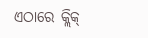ଏଠାରେ କ୍ଲିକ୍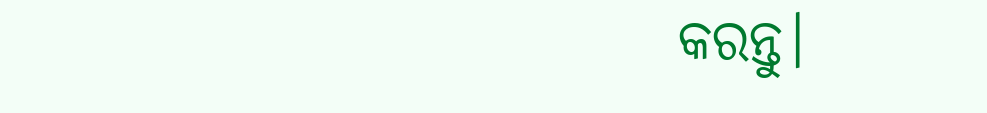କରନ୍ତୁ।